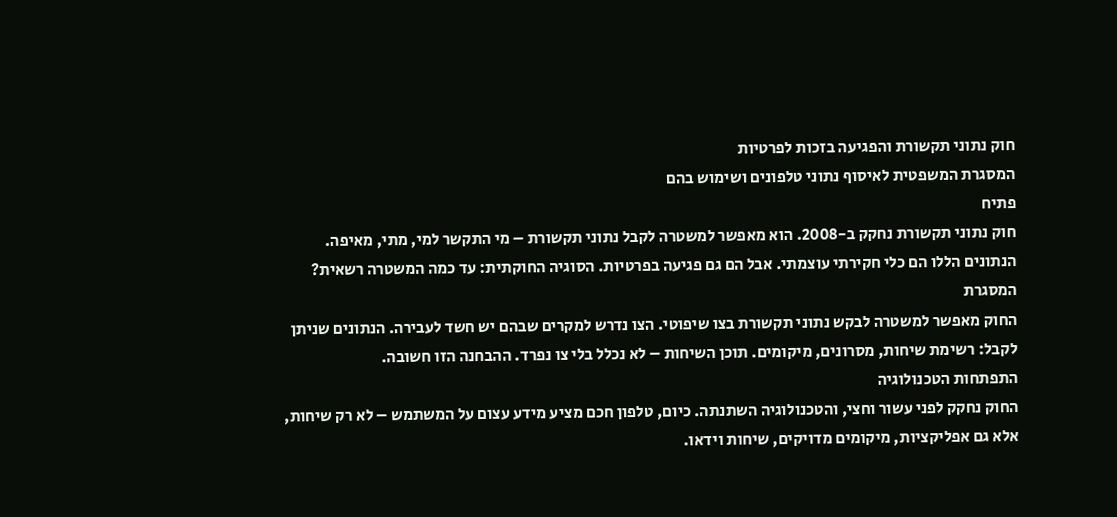חוק נתוני תקשורת והפגיעה בזכות לפרטיות
המסגרת המשפטית לאיסוף נתוני טלפונים ושימוש בהם
פתיח
חוק נתוני תקשורת נחקק ב-2008. הוא מאפשר למשטרה לקבל נתוני תקשורת – מי התקשר למי, מתי, מאיפה. הנתונים הללו הם כלי חקירתי עוצמתי. אבל הם גם פגיעה בפרטיות. הסוגיה החוקתית: עד כמה המשטרה רשאית?
המסגרת
החוק מאפשר למשטרה לבקש נתוני תקשורת בצו שיפוטי. הצו נדרש למקרים שבהם יש חשד לעבירה. הנתונים שניתן לקבל: רשימת שיחות, מסרונים, מיקומים. תוכן השיחות – לא נכלל בלי צו נפרד. ההבחנה הזו חשובה.
התפתחות הטכנולוגיה
החוק נחקק לפני עשור וחצי, והטכנולוגיה השתנתה. כיום, טלפון חכם מציע מידע עצום על המשתמש – לא רק שיחות, אלא גם אפליקציות, מיקומים מדויקים, שיחות וידאו.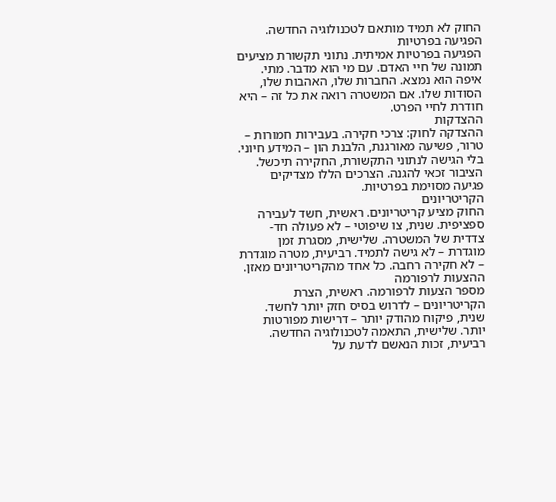החוק לא תמיד מותאם לטכנולוגיה החדשה.
הפגיעה בפרטיות
הפגיעה בפרטיות אמיתית. נתוני תקשורת מציעים תמונה של חיי האדם. עם מי הוא מדבר. מתי. איפה הוא נמצא. החברות שלו, האהבות שלו, הסודות שלו. אם המשטרה רואה את כל זה – היא חודרת לחיי הפרט.
ההצדקות
ההצדקה לחוק: צרכי חקירה. בעבירות חמורות – טרור, פשיעה מאורגנת, הלבנת הון – המידע חיוני. בלי הגישה לנתוני התקשורת, החקירה תיכשל. הציבור זכאי להגנה. הצרכים הללו מצדיקים פגיעה מסוימת בפרטיות.
הקריטריונים
החוק מציע קריטריונים. ראשית, חשד לעבירה ספציפית. שנית, צו שיפוטי – לא פעולה חד-צדדית של המשטרה. שלישית, מסגרת זמן מוגדרת – לא גישה לתמיד. רביעית, מטרה מוגדרת – לא חקירה רחבה. כל אחד מהקריטריונים מאזן.
ההצעות לרפורמה
מספר הצעות לרפורמה. ראשית, הצרת הקריטריונים – לדרוש בסיס חזק יותר לחשד. שנית, פיקוח מהודק יותר – דרישות מפורטות יותר. שלישית, התאמה לטכנולוגיה החדשה. רביעית, זכות הנאשם לדעת על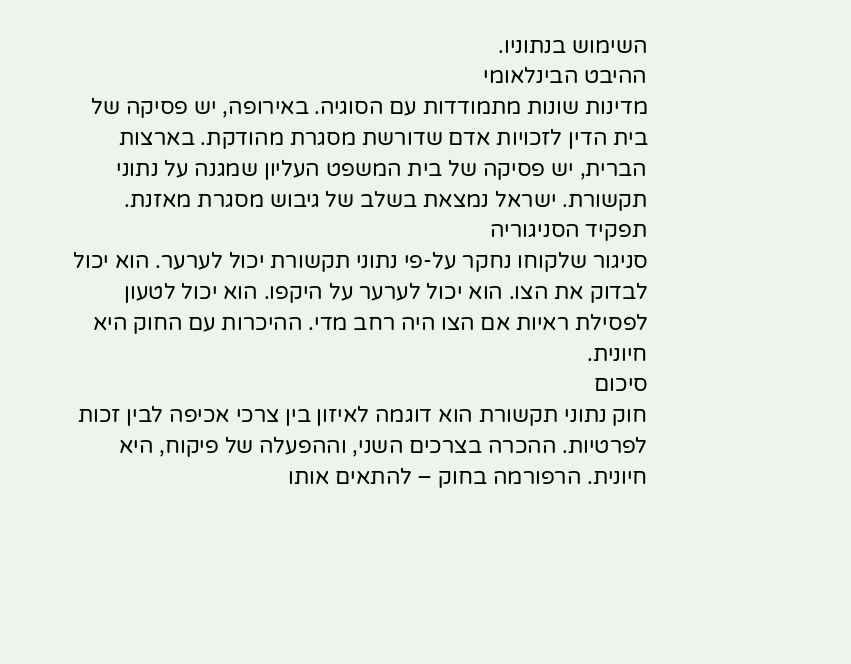השימוש בנתוניו.
ההיבט הבינלאומי
מדינות שונות מתמודדות עם הסוגיה. באירופה, יש פסיקה של בית הדין לזכויות אדם שדורשת מסגרת מהודקת. בארצות הברית, יש פסיקה של בית המשפט העליון שמגנה על נתוני תקשורת. ישראל נמצאת בשלב של גיבוש מסגרת מאזנת.
תפקיד הסניגוריה
סניגור שלקוחו נחקר על-פי נתוני תקשורת יכול לערער. הוא יכול לבדוק את הצו. הוא יכול לערער על היקפו. הוא יכול לטעון לפסילת ראיות אם הצו היה רחב מדי. ההיכרות עם החוק היא חיונית.
סיכום
חוק נתוני תקשורת הוא דוגמה לאיזון בין צרכי אכיפה לבין זכות לפרטיות. ההכרה בצרכים השני, וההפעלה של פיקוח, היא חיונית. הרפורמה בחוק – להתאים אותו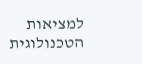למציאות הטכנולוגית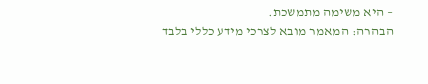– היא משימה מתמשכת.
הבהרה: המאמר מובא לצרכי מידע כללי בלבד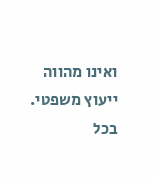ואינו מהווה ייעוץ משפטי. בכל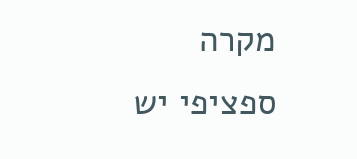מקרה ספציפי יש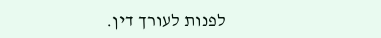לפנות לעורך דין.